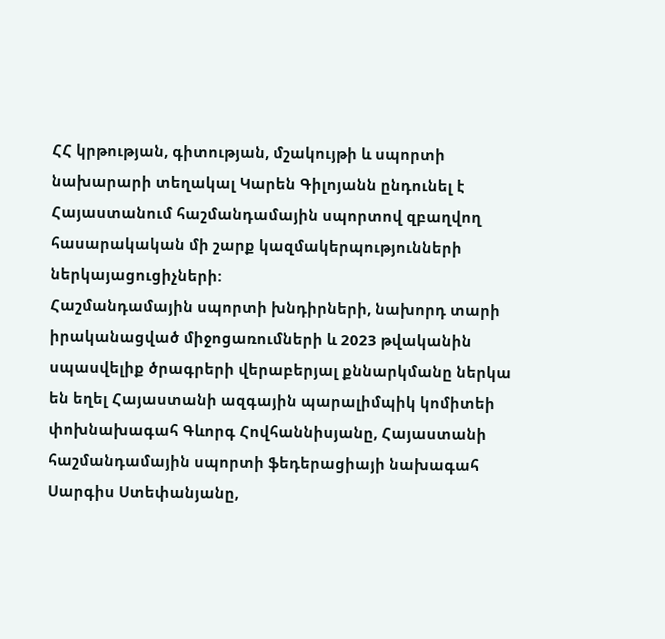ՀՀ կրթության, գիտության, մշակույթի և սպորտի նախարարի տեղակալ Կարեն Գիլոյանն ընդունել է Հայաստանում հաշմանդամային սպորտով զբաղվող հասարակական մի շարք կազմակերպությունների ներկայացուցիչների:
Հաշմանդամային սպորտի խնդիրների, նախորդ տարի իրականացված միջոցառումների և 2023 թվականին սպասվելիք ծրագրերի վերաբերյալ քննարկմանը ներկա են եղել Հայաստանի ազգային պարալիմպիկ կոմիտեի փոխնախագահ Գևորգ Հովհաննիսյանը, Հայաստանի հաշմանդամային սպորտի ֆեդերացիայի նախագահ Սարգիս Ստեփանյանը,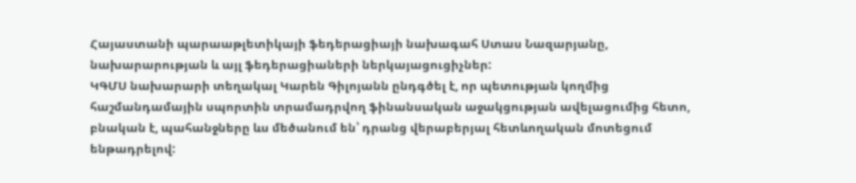Հայաստանի պարաաթլետիկայի ֆեդերացիայի նախագահ Ստաս Նազարյանը, նախարարության և այլ ֆեդերացիաների ներկայացուցիչներ:
ԿԳՄՍ նախարարի տեղակալ Կարեն Գիլոյանն ընդգծել է, որ պետության կողմից հաշմանդամային սպորտին տրամադրվող ֆինանսական աջակցության ավելացումից հետո, բնական է, պահանջները ևս մեծանում են՝ դրանց վերաբերյալ հետևողական մոտեցում ենթադրելով: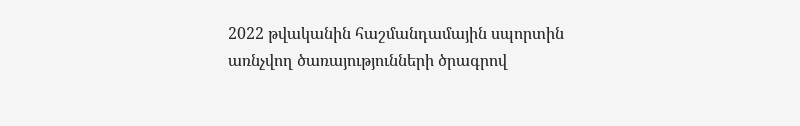2022 թվականին հաշմանդամային սպորտին առնչվող ծառայությունների ծրագրով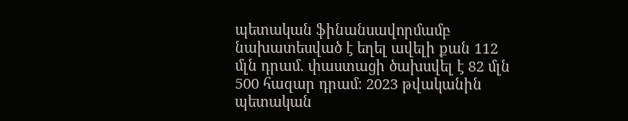պետական ֆինանսավորմամբ նախատեսված է եղել ավելի քան 112 մլն դրամ. փաստացի ծախսվել է 82 մլն 500 հազար դրամ: 2023 թվականին պետական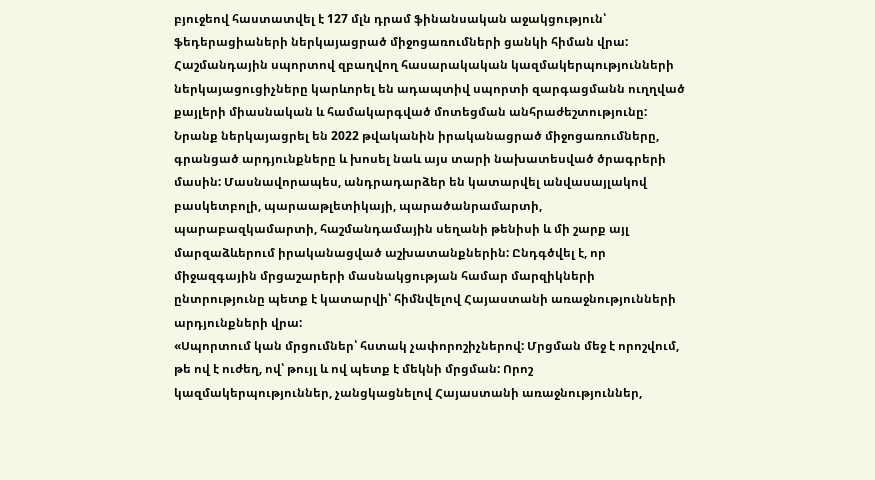բյուջեով հաստատվել է 127 մլն դրամ ֆինանսական աջակցություն՝ ֆեդերացիաների ներկայացրած միջոցառումների ցանկի հիման վրա:
Հաշմանդային սպորտով զբաղվող հասարակական կազմակերպությունների ներկայացուցիչները կարևորել են ադապտիվ սպորտի զարգացմանն ուղղված քայլերի միասնական և համակարգված մոտեցման անհրաժեշտությունը: Նրանք ներկայացրել են 2022 թվականին իրականացրած միջոցառումները, գրանցած արդյունքները և խոսել նաև այս տարի նախատեսված ծրագրերի մասին: Մասնավորապես, անդրադարձեր են կատարվել անվասայլակով բասկետբոլի, պարաաթլետիկայի, պարածանրամարտի, պարաբազկամարտի, հաշմանդամային սեղանի թենիսի և մի շարք այլ մարզաձևերում իրականացված աշխատանքներին: Ընդգծվել է, որ միջազգային մրցաշարերի մասնակցության համար մարզիկների ընտրությունը պետք է կատարվի՝ հիմնվելով Հայաստանի առաջնությունների արդյունքների վրա:
«Սպորտում կան մրցումներ՝ հստակ չափորոշիչներով: Մրցման մեջ է որոշվում, թե ով է ուժեղ, ով՝ թույլ և ով պետք է մեկնի մրցման: Որոշ կազմակերպություններ, չանցկացնելով Հայաստանի առաջնություններ,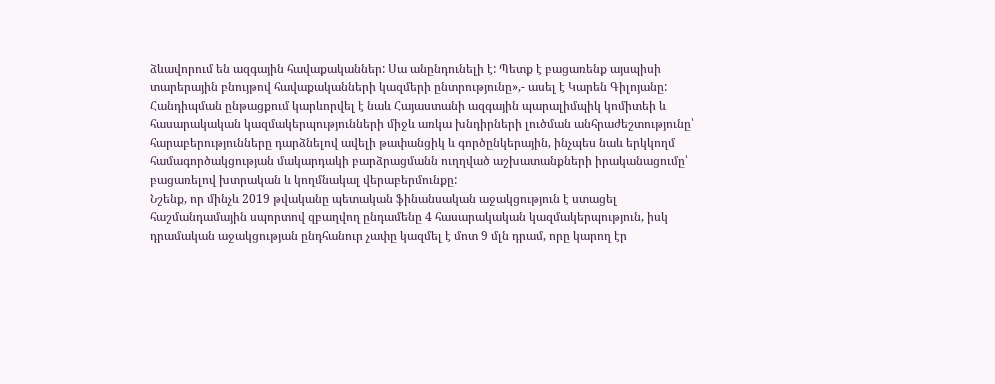ձևավորում են ազգային հավաքականներ: Սա անընդունելի է: Պետք է բացառենք այսպիսի տարերային բնույթով հավաքականների կազմերի ընտրությունը»,- ասել է Կարեն Գիլոյանը:
Հանդիպման ընթացքում կարևորվել է նաև Հայաստանի ազգային պարալիմպիկ կոմիտեի և հասարակական կազմակերպությունների միջև առկա խնդիրների լուծման անհրաժեշտությունը՝ հարաբերությունները դարձնելով ավելի թափանցիկ և գործընկերային, ինչպես նաև երկկողմ համագործակցության մակարդակի բարձրացմանն ուղղված աշխատանքների իրականացումը՝ բացառելով խտրական և կողմնակալ վերաբերմունքը:
Նշենք, որ մինչև 2019 թվականը պետական ֆինանսական աջակցություն է ստացել հաշմանդամային սպորտով զբաղվող ընդամենը 4 հասարակական կազմակերպություն, իսկ դրամական աջակցության ընդհանուր չափը կազմել է մոտ 9 մլն դրամ, որը կարող էր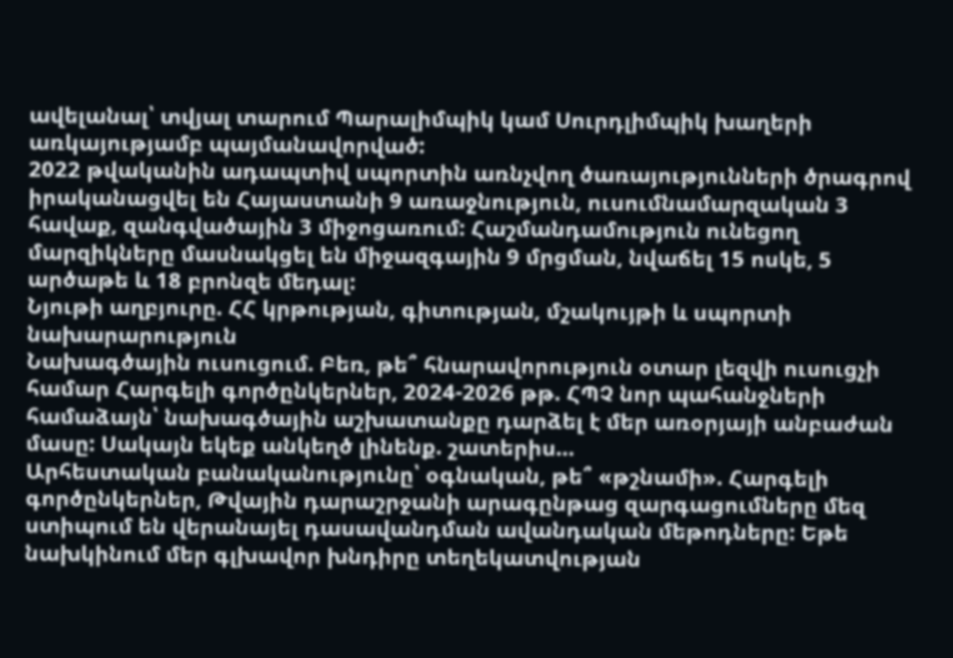ավելանալ՝ տվյալ տարում Պարալիմպիկ կամ Սուրդլիմպիկ խաղերի առկայությամբ պայմանավորված:
2022 թվականին ադապտիվ սպորտին առնչվող ծառայությունների ծրագրով իրականացվել են Հայաստանի 9 առաջնություն, ուսումնամարզական 3 հավաք, զանգվածային 3 միջոցառում: Հաշմանդամություն ունեցող մարզիկները մասնակցել են միջազգային 9 մրցման, նվաճել 15 ոսկե, 5 արծաթե և 18 բրոնզե մեդալ:
Նյութի աղբյուրը. ՀՀ կրթության, գիտության, մշակույթի և սպորտի նախարարություն
Նախագծային ուսուցում. Բեռ, թե՞ հնարավորություն օտար լեզվի ուսուցչի համար Հարգելի գործընկերներ, 2024-2026 թթ. ՀՊՉ նոր պահանջների համաձայն՝ նախագծային աշխատանքը դարձել է մեր առօրյայի անբաժան մասը: Սակայն եկեք անկեղծ լինենք. շատերիս…
Արհեստական բանականությունը՝ օգնական, թե՞ «թշնամի». Հարգելի գործընկերներ, Թվային դարաշրջանի արագընթաց զարգացումները մեզ ստիպում են վերանայել դասավանդման ավանդական մեթոդները: Եթե նախկինում մեր գլխավոր խնդիրը տեղեկատվության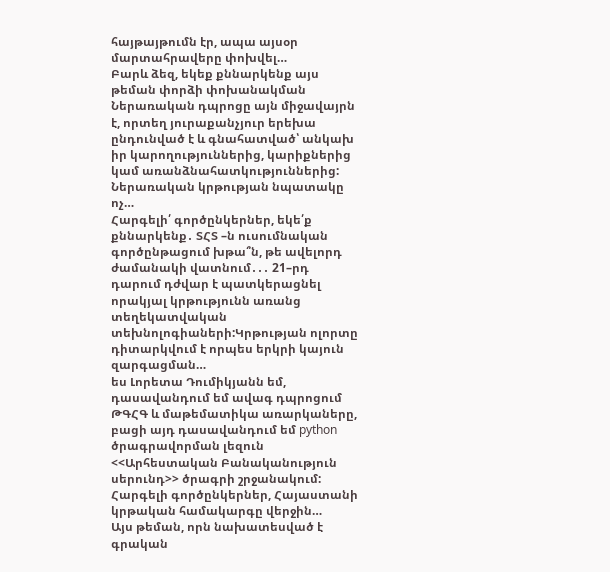հայթայթումն էր, ապա այսօր մարտահրավերը փոխվել…
Բարև ձեզ, եկեք քննարկենք այս թեման փորձի փոխանակման Ներառական դպրոցը այն միջավայրն է, որտեղ յուրաքանչյուր երեխա ընդունված է և գնահատված՝ անկախ իր կարողություններից, կարիքներից կամ առանձնահատկություններից: Ներառական կրթության նպատակը ոչ…
Հարգելի՛ գործընկերներ, եկե՛ք քննարկենք․ ՏՀՏ –ն ուսումնական գործընթացում խթա՞ն, թե ավելորդ ժամանակի վատնում․․․ 21–րդ դարում դժվար է պատկերացնել որակյալ կրթությունն առանց տեղեկատվական տեխնոլոգիաների:Կրթության ոլորտը դիտարկվում է որպես երկրի կայուն զարգացման…
ես Լորետա Դումիկյանն եմ, դասավանդում եմ ավագ դպրոցում ԹԳՀԳ և մաթեմատիկա առարկաները, բացի այդ դասավանդում եմ python ծրագրավորման լեզուն <<Արհեստական Բանականություն սերունդ>> ծրագրի շրջանակում: Հարգելի գործընկերներ, Հայաստանի կրթական համակարգը վերջին…
Այս թեման, որն նախատեսված է գրական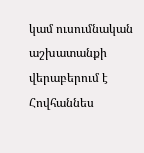կամ ուսումնական աշխատանքի վերաբերում է Հովհաննես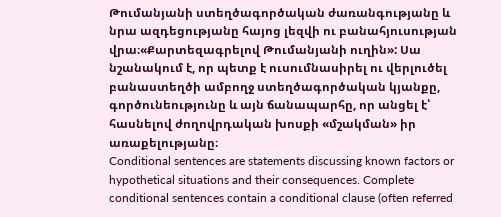Թումանյանի ստեղծագործական ժառանգությանը և նրա ազդեցությանը հայոց լեզվի ու բանահյուսության վրա։«Քարտեզագրելով Թումանյանի ուղին»: Սա նշանակում է, որ պետք է ուսումնասիրել ու վերլուծել բանաստեղծի ամբողջ ստեղծագործական կյանքը, գործունեությունը և այն ճանապարհը, որ անցել է՝ հասնելով ժողովրդական խոսքի «մշակման» իր առաքելությանը։
Conditional sentences are statements discussing known factors or hypothetical situations and their consequences. Complete conditional sentences contain a conditional clause (often referred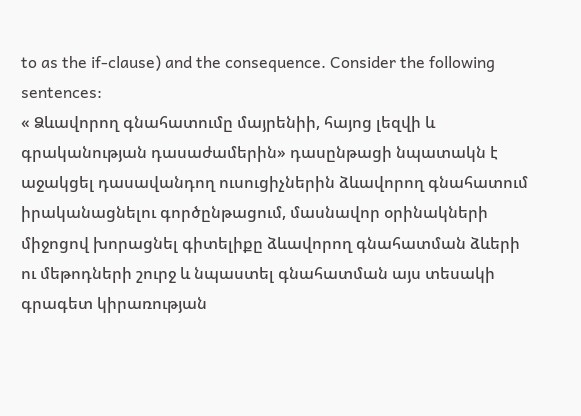to as the if-clause) and the consequence. Consider the following sentences:
« Ձևավորող գնահատումը մայրենիի, հայոց լեզվի և գրականության դասաժամերին» դասընթացի նպատակն է աջակցել դասավանդող ուսուցիչներին ձևավորող գնահատում իրականացնելու գործընթացում, մասնավոր օրինակների միջոցով խորացնել գիտելիքը ձևավորող գնահատման ձևերի ու մեթոդների շուրջ և նպաստել գնահատման այս տեսակի գրագետ կիրառության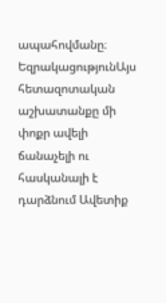ապահովմանը։
ԵզրակացությունԱյս հետազոտական աշխատանքը մի փոքր ավելի ճանաչելի ու հասկանալի է դարձնում Ավետիք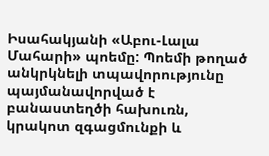Իսահակյանի «Աբու-Լալա Մահարի» պոեմը: Պոեմի թողած անկրկնելի տպավորությունը պայմանավորված է բանաստեղծի հախուռն, կրակոտ զգացմունքի և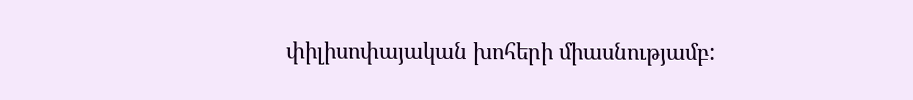փիլիսոփայական խոհերի միասնությամբ: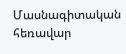Մասնագիտական հեռավար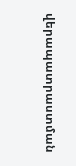վերապատրաստման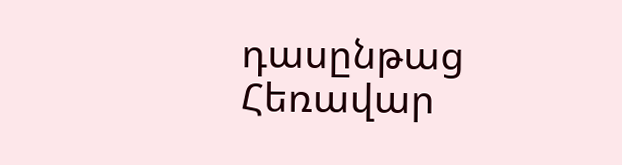դասընթաց
Հեռավար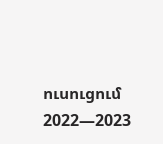ուսուցում 2022—2023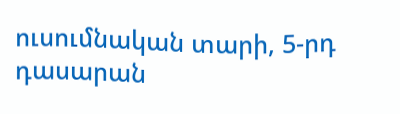ուսումնական տարի, 5-րդ դասարան